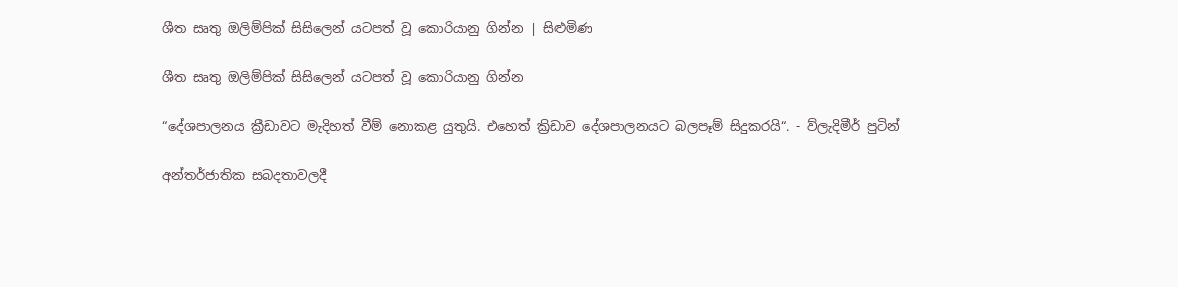ශීත සෘතු ඔලිම්පික් සිසිලෙන් යටපත් වූ කොරියානු ගින්න | සිළුමිණ

ශීත සෘතු ඔලිම්පික් සිසිලෙන් යටපත් වූ කොරියානු ගින්න

“දේශපාලනය ක්‍රීඩාවට මැදිහත් වීම් නොකළ යුතුයි. එහෙත් ක්‍රිඩාව දේශපාලනයට බලපෑම් සිදුකරයි“. - ව්ලැදිමීර් පුටින්

අන්තර්ජාතික සබදතාවලදී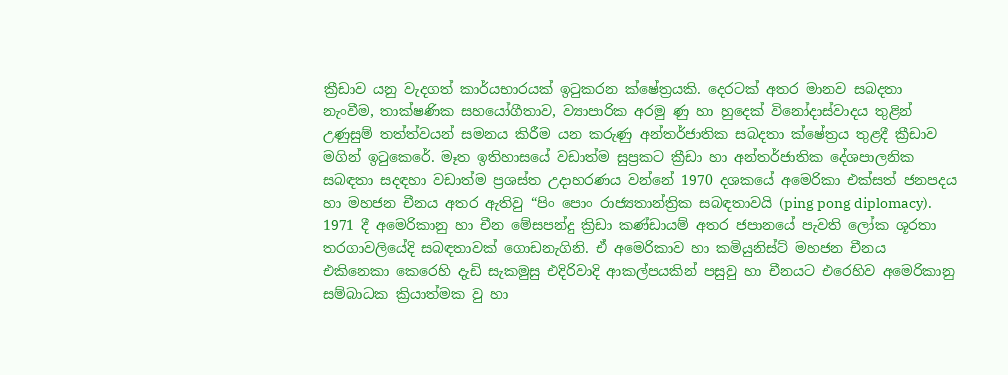ක්‍රීඩාව යනු වැදගත් කාර්යභාරයක් ඉටුකරන ක්ෂේත්‍රයකි. දෙරටක් අතර මානව සබදතා නැංවීම, තාක්ෂණික සහයෝගීතාව, ව්‍යාපාරික අරමු ණු හා හුදෙක් විනෝදාස්වාදය තුළින් උණුසුම් තත්ත්වයන් සමනය කිරීම යන කරුණු අන්තර්ජාතික සබදතා ක්ෂේත්‍රය තුළදී ක්‍රීඩාව මගින් ඉටුකෙරේ. මෑත ඉතිහාසයේ වඩාත්ම සුප්‍රකට ක්‍රීඩා හා අන්තර්ජාතික දේශපාලනික සබඳතා සදඳහා වඩාත්ම ප්‍රශස්ත උදාහරණය වන්නේ 1970 දශකයේ අමෙරිකා එක්සත් ජනපදය හා මහජන චීනය අතර ඇතිවු “පිං පොං රාජ්‍යතාන්ත්‍රික සබඳතාවයි (ping pong diplomacy). 1971 දී අමෙරිකානු හා චීන මේසපන්දු ක්‍රිඩා කණ්ඩායම් අතර ජපානයේ පැවති ලෝක ශූරතා තරගාවලියේදි සබඳතාවක් ගොඩනැගිනි. ඒ අමෙරිකාව හා කමියුනිස්ට් මහජන චීනය එකිනෙකා කෙරෙහි දැඩි සැකමුසු එදිරිවාදි ආකල්පයකින් පසුවු හා චීනයට එරෙහිව අමෙරිකානු සම්බාධක ක්‍රියාත්මක වු හා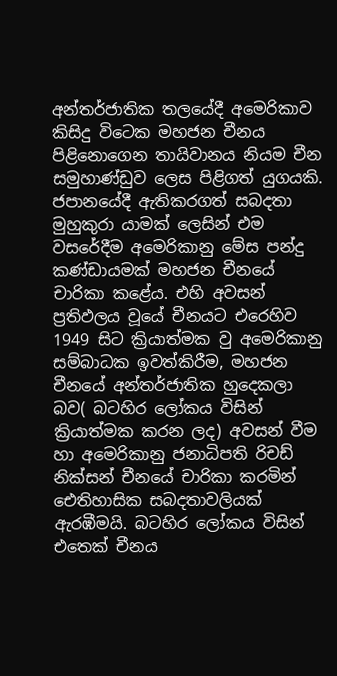අන්තර්ජාතික තලයේදී අමෙරිකාව කිසිදු විටෙක මහජන චීනය පිළිනොගෙන තායිවානය නියම චීන සමුහාණ්ඩුව ලෙස පිළිගත් යුගයකි. ජපානයේදී ඇතිකරගත් සබදතා මුහුකුරා යාමක් ලෙසින් එම වසරේදීම අමෙරිකානු මේස පන්දු කණ්ඩායමක් මහජන චීනයේ චාරිකා කළේය. එහි අවසන් ප්‍රතිඵලය වූයේ චීනයට එරෙහිව 1949 සිට ක්‍රියාත්මක වු අමෙරිකානු සම්බාධක ඉවත්කිරීම, මහජන චීනයේ අන්තර්ජාතික හුදෙකලා බව( බටහිර ලෝකය විසින් ක්‍රියාත්මක කරන ලද) අවසන් වීම හා අමෙරිකානු ජනාධිපති රිචඩ් නික්සන් චීනයේ චාරිකා කරමින් ඓතිහාසික සබදතාවලියක් ඇරඹීමයි. බටහිර ලෝකය විසින් එතෙක් චීනය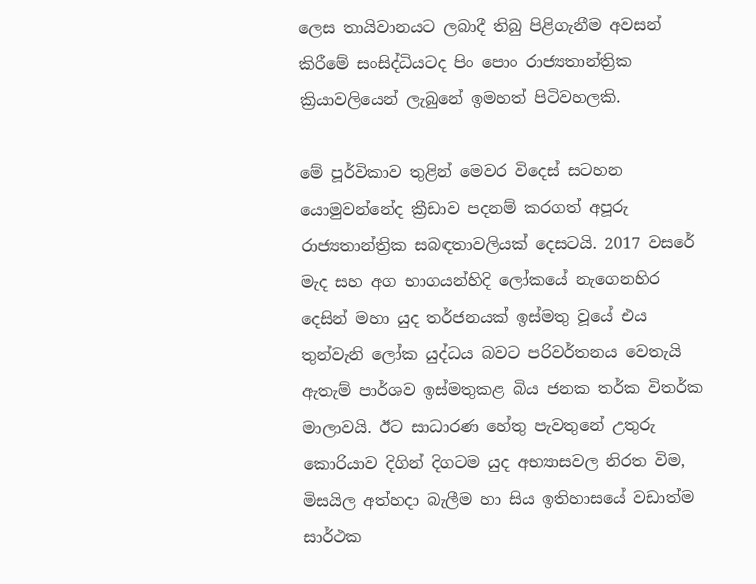ලෙස තායිවානයට ලබාදී තිබු පිළිගැනීම අවසන් කිරීමේ සංසිද්ධියටද පිං පොං රාජ්‍යතාන්ත්‍රික ක්‍රියාවලියෙන් ලැබුනේ ඉමහත් පිටිවහලකි.

මේ පූර්විකාව තුළින් මෙවර විදෙස් සටහන යොමුවන්නේද ක්‍රීඩාව පදනම් කරගත් අපූරු රාජ්‍යතාන්ත්‍රික සබඳතාවලියක් දෙසටයි. 2017 වසරේ මැද සහ අග භාගයන්හිදි ලෝකයේ නැගෙනහිර දෙසින් මහා යුද තර්ජනයක් ඉස්මතු වූයේ එය තුන්වැනි ලෝක යුද්ධය බවට පරිවර්තනය වෙතැයි ඇතැම් පාර්ශව ඉස්මතුකළ බිය ජනක තර්ක විතර්ක මාලාවයි. ඊට සාධාරණ හේතු පැවතුනේ උතුරු කොරියාව දිගින් දිගටම යුද අභ්‍යාසවල නිරත විම, මිසයිල අත්හදා බැලීම හා සිය ඉතිහාසයේ වඩාත්ම සාර්ථක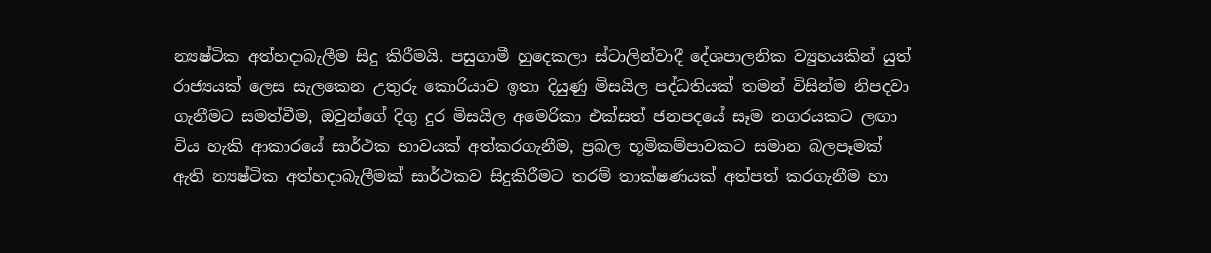න්‍යෂ්ටික අත්හදාබැලීම සිදු කිරීමයි. පසුගාමී හුදෙකලා ස්ටාලින්වාදී දේශපාලනික ව්‍යුහයකින් යුත් රාජ්‍යයක් ලෙස සැලකෙන උතුරු කොරියාව ඉතා දියුණු මිසයිල පද්ධතියක් තමන් විසින්ම නිපදවා ගැනීමට සමත්වීම, ඔවුන්ගේ දිගු දුර මිසයිල අමෙරිකා එක්සත් ජනපදයේ සෑම නගරයකට ලඟා විය හැකි ආකාරයේ සාර්ථක භාවයක් අත්කරගැනීම, ප්‍රබල භූමිකම්පාවකට සමාන බලපෑමක් ඇති න්‍යෂ්ටික අත්හදාබැලීමක් සාර්ථකව සිදුකිරීමට තරම් තාක්ෂණයක් අත්පත් කරගැනීම හා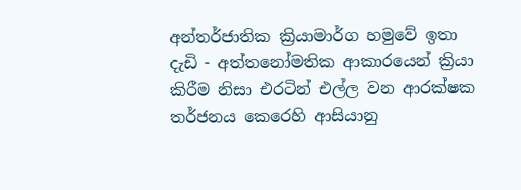අන්තර්ජාතික ක්‍රියාමාර්ග හමුවේ ඉතා දැඩි - අත්තනෝමතික ආකාරයෙන් ක්‍රියා කිරීම නිසා එරටින් එල්ල වන ආරක්ෂක තර්ජනය කෙරෙහි ආසියානු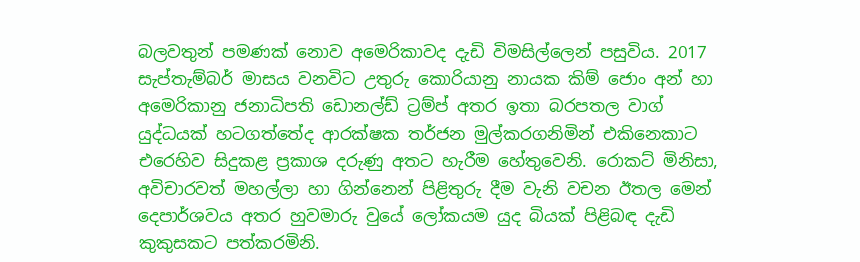බලවතුන් පමණක් නොව අමෙරිකාවද දැඩි විමසිල්ලෙන් පසුවිය. 2017 සැප්තැම්බර් මාසය වනවිට උතුරු කොරියානු නායක කිම් ජොං අන් හා අමෙරිකානු ජනාධිපති ඩොනල්ඩ් ට්‍රම්ප් අතර ඉතා බරපතල වාග් යුද්ධයක් හටගත්තේද ආරක්ෂක තර්ජන මුල්කරගනිමින් එකිනෙකාට එරෙහිව සිදුකළ ප්‍රකාශ දරුණු අතට හැරීම හේතුවෙනි. රොකට් මිනිසා, අවිචාරවත් මහල්ලා හා ගින්නෙන් පිළිතුරු දීම වැනි වචන ඊතල මෙන් දෙපාර්ශවය අතර හුවමාරු වුයේ ලෝකයම යුද බියක් පිළිබඳ දැඩි කුකුසකට පත්කරමිනි.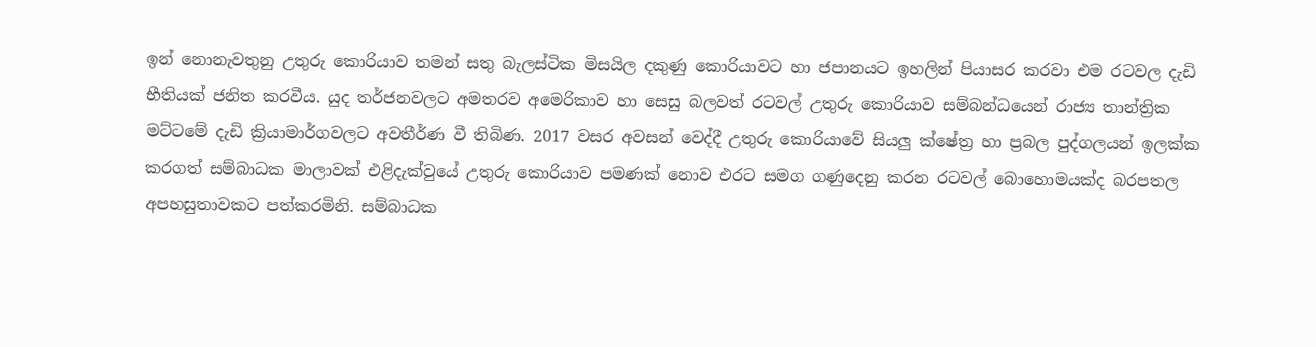ඉන් නොනැවතුනු උතුරු කොරියාව තමන් සතු බැලස්ටික මිසයිල දකුණු කොරියාවට හා ජපානයට ඉහලින් පියාසර කරවා එම රටවල දැඩි භීතියක් ජනිත කරවීය. යුද තර්ජනවලට අමතරව අමෙරිකාව හා සෙසු බලවත් රටවල් උතුරු කොරියාව සම්බන්ධයෙන් රාජ්‍ය තාන්ත්‍රික මට්ටමේ දැඩි ක්‍රියාමාර්ගවලට අවතීර්ණ වී තිබිණ. 2017 වසර අවසන් වෙද්දී උතුරු කොරියාවේ සියලු ක්ෂේත්‍ර හා ප්‍රබල පුද්ගලයන් ඉලක්ක කරගත් සම්බාධක මාලාවක් එළිදැක්වුයේ උතුරු කොරියාව පමණක් නොව එරට සමග ගණුදෙනු කරන රටවල් බොහොමයක්ද බරපතල අපහසුතාවකට පත්කරමිනි. සම්බාධක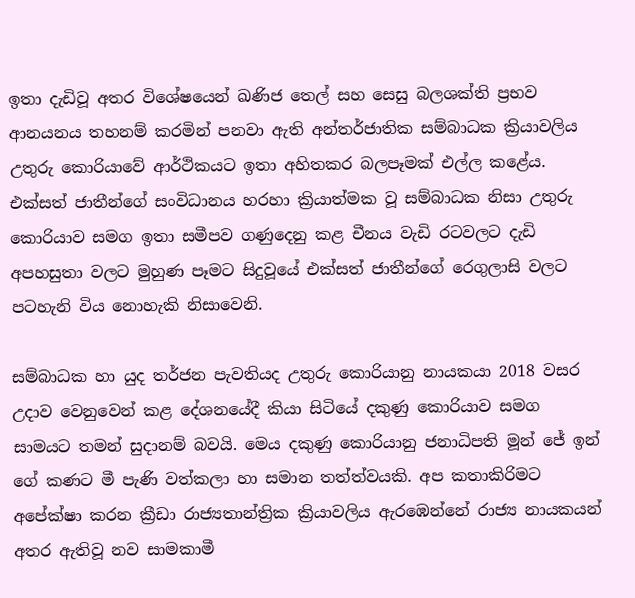ඉතා දැඩිවූ අතර විශේෂයෙන් ඛණිජ තෙල් සහ සෙසු බලශක්ති ප්‍රභව ආනයනය තහනම් කරමින් පනවා ඇති අන්තර්ජාතික සම්බාධක ක්‍රියාවලිය උතුරු කොරියාවේ ආර්ථිකයට ඉතා අහිතකර බලපෑමක් එල්ල කළේය. එක්සත් ජාතීන්ගේ සංවිධානය හරහා ක්‍රියාත්මක වූ සම්බාධක නිසා උතුරු කොරියාව සමග ඉතා සමීපව ගණුදෙනු කළ චීනය වැඩි රටවලට දැඩි අපහසුතා වලට මුහුණ පෑමට සිදුවූයේ එක්සත් ජාතීන්ගේ රෙගුලාසි වලට පටහැනි විය නොහැකි නිසාවෙනි.

සම්බාධක හා යුද තර්ජන පැවතියද උතුරු කොරියානු නායකයා 2018 වසර උදාව වෙනුවෙන් කළ දේශනයේදී කියා සිටියේ දකුණු කොරියාව සමග සාමයට තමන් සුදානම් බවයි. මෙය දකුණු කොරියානු ජනාධිපති මූන් ජේ ඉන් ගේ කණට මී පැණි වත්කලා හා සමාන තත්ත්වයකි. අප කතාකිරිමට අපේක්ෂා කරන ක්‍රීඩා රාජ්‍යතාන්ත්‍රික ක්‍රියාවලිය ඇරඹෙන්නේ රාජ්‍ය නායකයන් අතර ඇතිවූ නව සාමකාමී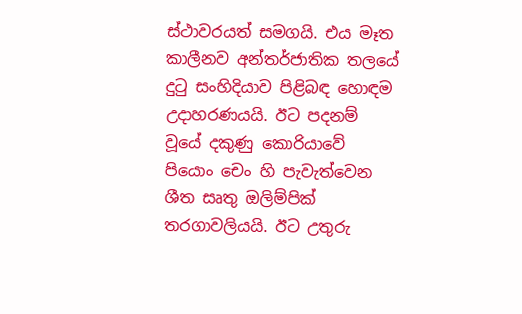ස්ථාවරයත් සමගයි. එය මෑත කාලීනව අන්තර්ජාතික තලයේ දුටු සංහිදියාව පිළිබඳ හොඳම උදාහරණයයි. ඊට පදනම් වූයේ දකුණු කොරියාවේ පියොං චෙං හි පැවැත්වෙන ශීත සෘතු ඔලිම්පික් තරගාවලියයි. ඊට උතුරු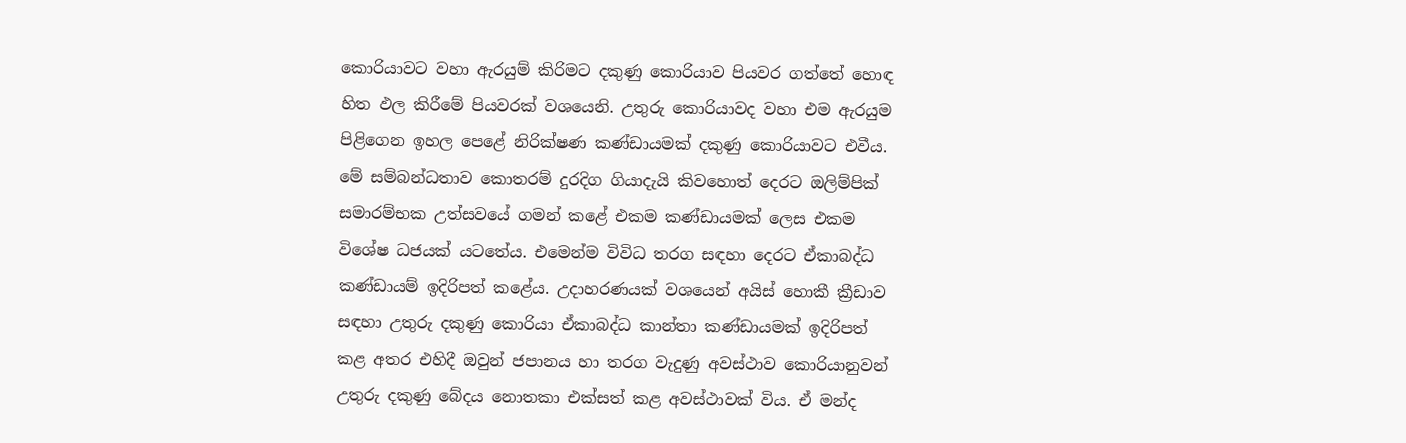කොරියාවට වහා ඇරයුම් කිරිමට දකුණු කොරියාව පියවර ගත්තේ හොඳ හිත ඵල කිරීමේ පියවරක් වශයෙනි. උතුරු කොරියාවද වහා එම ඇරයුම පිළිගෙන ඉහල පෙළේ නිරික්ෂණ කණ්ඩායමක් දකුණු කොරියාවට එවීය. මේ සම්බන්ධතාව කොතරම් දුරදිග ගියාදැයි කිවහොත් දෙරට ඔලිම්පික් සමාරම්භක උත්සවයේ ගමන් කළේ එකම කණ්ඩායමක් ලෙස එකම විශේෂ ධජයක් යටතේය. එමෙන්ම විවිධ තරග සඳහා දෙරට ඒකාබද්ධ කණ්ඩායම් ඉදිරිපත් කළේය. උදාහරණයක් වශයෙන් අයිස් හොකී ක්‍රීඩාව සඳහා උතුරු දකුණු කොරියා ඒකාබද්ධ කාන්තා කණ්ඩායමක් ඉදිරිපත් කළ අතර එහිදී ඔවුන් ජපානය හා තරග වැදුණු අවස්ථාව කොරියානුවන් උතුරු දකුණු බේදය නොතකා එක්සත් කළ අවස්ථාවක් විය. ඒ මන්ද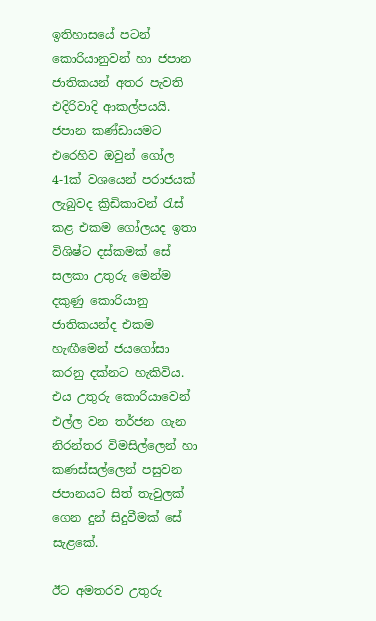ඉතිහාසයේ පටන් කොරියානුවන් හා ජපාන ජාතිකයන් අතර පැවති එදිරිවාදි ආකල්පයයි. ජපාන කණ්ඩායමට එරෙහිව ඔවුන් ගෝල 4-1ක් වශයෙන් පරාජයක් ලැබුවද ක්‍රිඩිකාවන් රැස් කළ එකම ගෝලයද ඉතා විශිෂ්ට දස්කමක් සේ සලකා උතුරු මෙන්ම දකුණු කොරියානු ජාතිකයන්ද එකම හැඟීමෙන් ජයගෝසා කරනු දක්නට හැකිවිය. එය උතුරු කොරියාවෙන් එල්ල වන තර්ජන ගැන නිරන්තර විමසිල්ලෙන් හා කණස්සල්ලෙන් පසුවන ජපානයට සිත් තැවුලක් ගෙන දුන් සිදුවීමක් සේ සැළකේ.

ඊට අමතරව උතුරු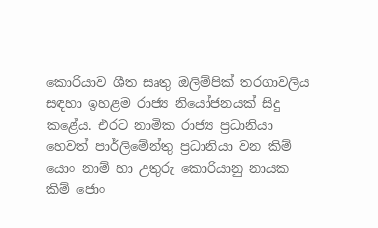කොරියාව ශීත සෘතු ඔලිම්පික් තරගාවලිය සඳහා ඉහළම රාජ්‍ය නියෝජනයක් සිදු කළේය. එරට නාමික රාජ්‍ය ප්‍රධානියා හෙවත් පාර්ලිමේන්තු ප්‍රධානියා වන කිම් යොං නාම් හා උතුරු කොරියානු නායක කිම් ජොං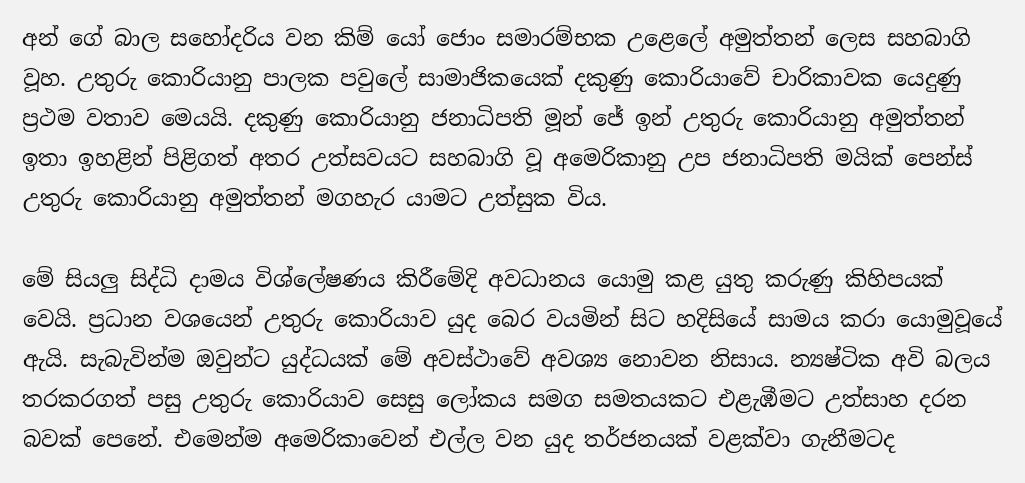අන් ගේ බාල සහෝදරිය වන කිම් යෝ ජොං සමාරම්භක උළෙලේ අමුත්තන් ලෙස සහබාගි වූහ. උතුරු කොරියානු පාලක පවුලේ සාමාජිකයෙක් දකුණු කොරියාවේ චාරිකාවක යෙදුණු ප්‍රථම වතාව මෙයයි. දකුණු කොරියානු ජනාධිපති මූන් ජේ ඉන් උතුරු කොරියානු අමුත්තන් ඉතා ඉහළින් පිළිගත් අතර උත්සවයට සහබාගි වූ අමෙරිකානු උප ජනාධිපති මයික් පෙන්ස් උතුරු කොරියානු අමුත්තන් මගහැර යාමට උත්සුක විය.

මේ සියලු සිද්ධි දාමය විශ්ලේෂණය කිරීමේදි අවධානය යොමු කළ යුතු කරුණු කිහිපයක් වෙයි. ප්‍රධාන වශයෙන් උතුරු කොරියාව යුද බෙර වයමින් සිට හදිසියේ සාමය කරා යොමුවූයේ ඇයි. සැබැවින්ම ඔවුන්ට යුද්ධයක් මේ අවස්ථාවේ අවශ්‍ය නොවන නිසාය. න්‍යෂ්ටික අවි බලය තරකරගත් පසු උතුරු කොරියාව සෙසු ලෝකය සමග සමතයකට එළැඹීමට උත්සාහ දරන බවක් පෙනේ. එමෙන්ම අමෙරිකාවෙන් එල්ල වන යුද තර්ජනයක් වළක්වා ගැනීමටද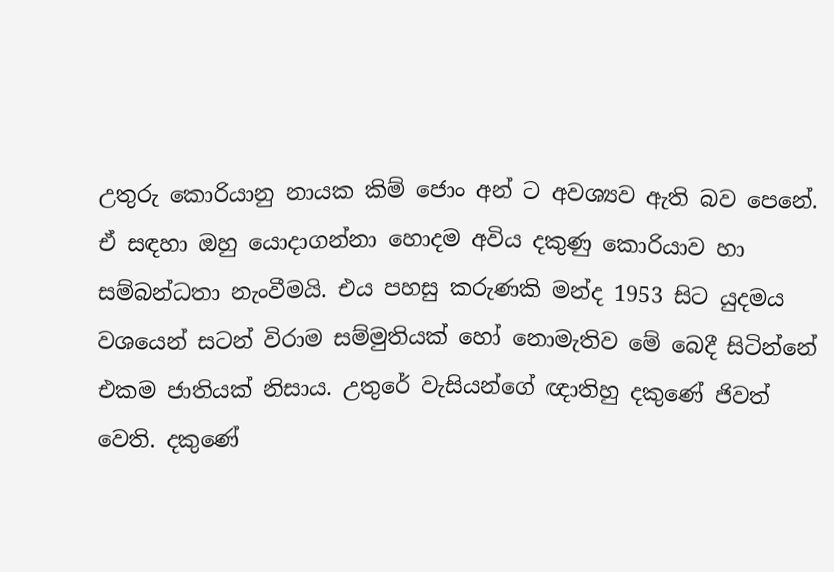උතුරු කොරියානු නායක කිම් ජොං අන් ට අවශ්‍යව ඇති බව පෙනේ. ඒ සඳහා ඔහු යොදාගන්නා හොදම අවිය දකුණු කොරියාව හා සම්බන්ධතා නැංවීමයි. එය පහසු කරුණකි මන්ද 1953 සිට යුදමය වශයෙන් සටන් විරාම සම්මුතියක් හෝ නොමැතිව මේ බෙදී සිටින්නේ එකම ජාතියක් නිසාය. උතුරේ වැසියන්ගේ ඥාතිහු දකුණේ ජිවත් වෙති. දකුණේ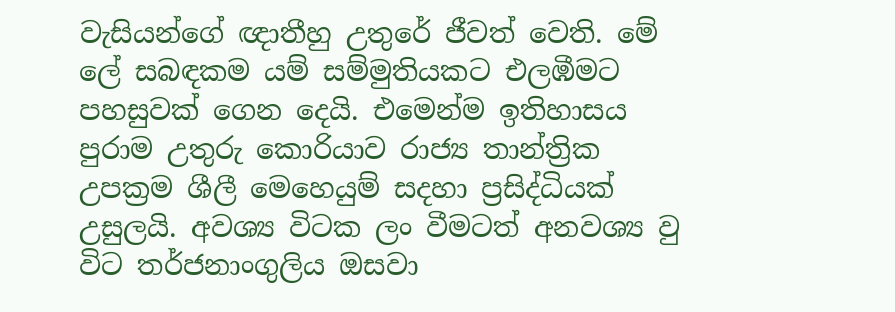වැසියන්ගේ ඥාතීහු උතුරේ ජීවත් වෙති. මේ ලේ සබඳකම යම් සම්මුතියකට එලඹීමට පහසුවක් ගෙන දෙයි. එමෙන්ම ඉතිහාසය පුරාම උතුරු කොරියාව රාජ්‍ය තාන්ත්‍රික උපක්‍රම ශීලී මෙහෙයුම් සදහා ප්‍රසිද්ධියක් උසුලයි. අවශ්‍ය විටක ලං වීමටත් අනවශ්‍ය වු විට තර්ජනාංගුලිය ඔසවා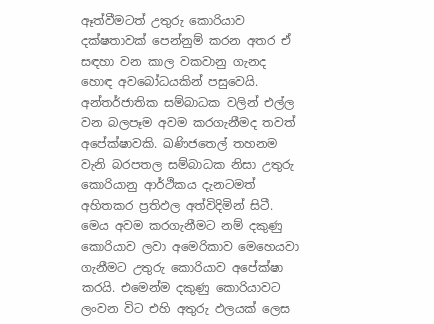ඈත්වීමටත් උතුරු කොරියාව දක්ෂතාවක් පෙන්නුම් කරන අතර ඒ සඳහා වන කාල වකවානු ගැනද හොඳ අවබෝධයකින් පසුවෙයි. අන්තර්ජාතික සම්බාධක වලින් එල්ල වන බලපෑම අවම කරගැනීමද තවත් අපේක්ෂාවකි. ඛණිජතෙල් තහනම වැනි බරපතල සම්බාධක නිසා උතුරු කොරියානු ආර්ථිකය දැනටමත් අහිතකර ප්‍රතිඵල අත්විදිමින් සිටී. මෙය අවම කරගැනීමට නම් දකුණු කොරියාව ලවා අමෙරිකාව මෙහෙයවා ගැනීමට උතුරු කොරියාව අපේක්ෂා කරයි. එමෙන්ම දකුණු කොරියාවට ලංවන විට එහි අතුරු ඵලයක් ලෙස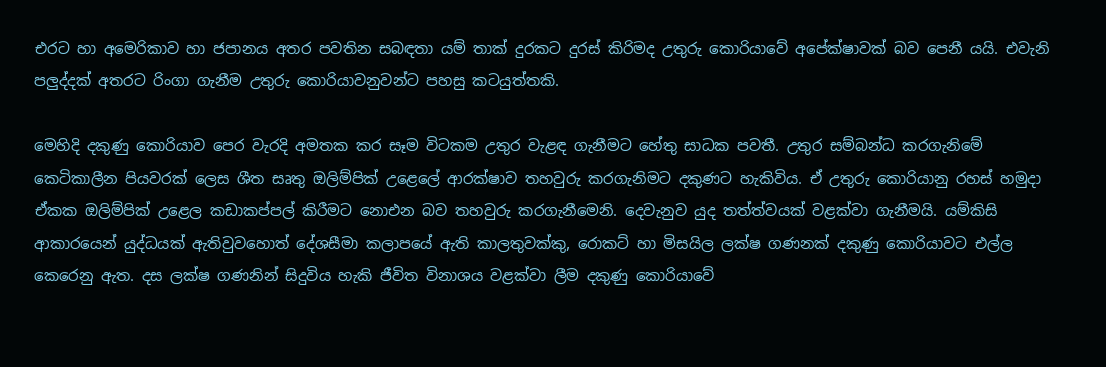එරට හා අමෙරිකාව හා ජපානය අතර පවතින සබඳතා යම් තාක් දුරකට දුරස් කිරිමද උතුරු කොරියාවේ අපේක්ෂාවක් බව පෙනී යයි. එවැනි පලුද්දක් අතරට රිංගා ගැනීම උතුරු කොරියාවනුවන්ට පහසු කටයුත්තකි.

මෙහිදි දකුණු කොරියාව පෙර වැරදි අමතක කර සෑම විටකම උතුර වැළඳ ගැනීමට හේතු සාධක පවතී. උතුර සම්බන්ධ කරගැනිමේ කෙටිකාලීන පියවරක් ලෙස ශීත සෘතු ඔලිම්පික් උළෙලේ ආරක්ෂාව තහවුරු කරගැනිමට දකුණට හැකිවිය. ඒ උතුරු කොරියානු රහස් හමුදා ඒකක ඔලිම්පික් උළෙල කඩාකප්පල් කිරීමට නොඑන බව තහවුරු කරගැනීමෙනි. දෙවැනුව යුද තත්ත්වයක් වළක්වා ගැනීමයි. යම්කිසි ආකාරයෙන් යුද්ධයක් ඇතිවුවහොත් දේශසීමා කලාපයේ ඇති කාලතුවක්කු, රොකට් හා මිසයිල ලක්ෂ ගණනක් දකුණු කොරියාවට එල්ල කෙරෙනු ඇත. දස ලක්ෂ ගණනින් සිදුවිය හැකි ජීවිත විනාශය වළක්වා ලීම දකුණු කොරියාවේ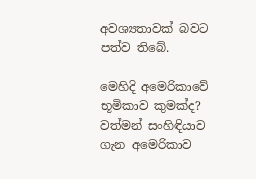අවශ්‍යතාවක් බවට පත්ව තිබේ.

මෙහිදි අමෙරිකාවේ භූමිකාව කුමක්ද? වත්මන් සංහිඳියාව ගැන අමෙරිකාව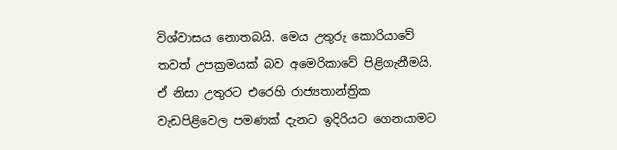විශ්වාසය නොතබයි. මෙය උතුරු කොරියාවේ තවත් උපක්‍රමයක් බව අමෙරිකාවේ පිළිගැනීමයි. ඒ නිසා උතුරට එරෙහි රාජ්‍යතාන්ත්‍රික වැඩපිළිවෙල පමණක් දැනට ඉදිරියට ගෙනයාමට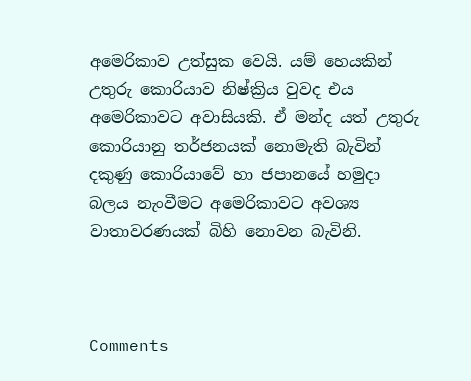අමෙරිකාව උත්සුක වෙයි. යම් හෙයකින් උතුරු කොරියාව නිෂ්ක්‍රිය වුවද එය අමෙරිකාවට අවාසියකි. ඒ මන්ද යත් උතුරු කොරියානු තර්ජනයක් නොමැති බැවින් දකුණු කොරියාවේ හා ජපානයේ හමුදා බලය නැංවීමට අමෙරිකාවට අවශ්‍ය වාතාවරණයක් බිහි නොවන බැවිනි.



Comments